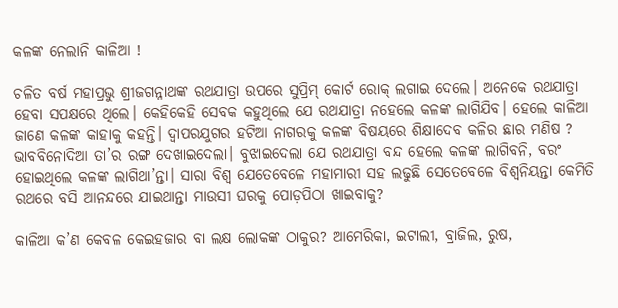କଳଙ୍କ ନେଲାନି କାଳିଆ !

ଚଳିତ ବର୍ଷ ମହାପ୍ରଭୁ ଶ୍ରୀଜଗନ୍ନାଥଙ୍କ ରଥଯାତ୍ରା ଉପରେ ସୁପ୍ରିମ୍‍ କୋର୍ଟ ରୋକ୍‍ ଲଗାଇ ଦେଲେ। ଅନେକେ ରଥଯାତ୍ରା ହେବା ସପକ୍ଷରେ ଥିଲେ। କେହିକେହି ସେବକ କହୁଥିଲେ ଯେ ରଥଯାତ୍ରା ନହେଲେ କଳଙ୍କ ଲାଗିଯିବ। ହେଲେ କାଳିଆ ଜାଣେ କଳଙ୍କ କାହାକୁ କହନ୍ତି। ଦ୍ୱାପରଯୁଗର ହଟିଆ ନାଗରକୁ କଳଙ୍କ ବିଷୟରେ ଶିକ୍ଷାଦେବ କଳିର ଛାର ମଣିଷ ? ଭାବବିନୋଦିଆ ତା’ର ରଙ୍ଗ ଦେଖାଇଦେଲା। ବୁଝାଇଦେଲା ଯେ ରଥଯାତ୍ରା ବନ୍ଦ ହେଲେ କଳଙ୍କ ଲାଗିବନି, ବରଂ ହୋଇଥିଲେ କଳଙ୍କ ଲାଗିଥା’ନ୍ତା। ସାରା ବିଶ୍ୱ ଯେତେବେଳେ ମହାମାରୀ ସହ ଲଢୁଛି ସେତେବେଳେ ବିଶ୍ୱନିୟନ୍ତା କେମିତି ରଥରେ ବସି ଆନନ୍ଦରେ ଯାଇଥାନ୍ତା ମାଉସୀ ଘରକୁ ପୋଡ଼ପିଠା ଖାଇବାକୁ?

କାଳିଆ କ’ଣ କେବଳ କେଇହଜାର ବା ଲକ୍ଷ ଲୋକଙ୍କ ଠାକୁର? ଆମେରିକା, ଇଟାଲୀ, ବ୍ରାଜିଲ, ରୁଷ,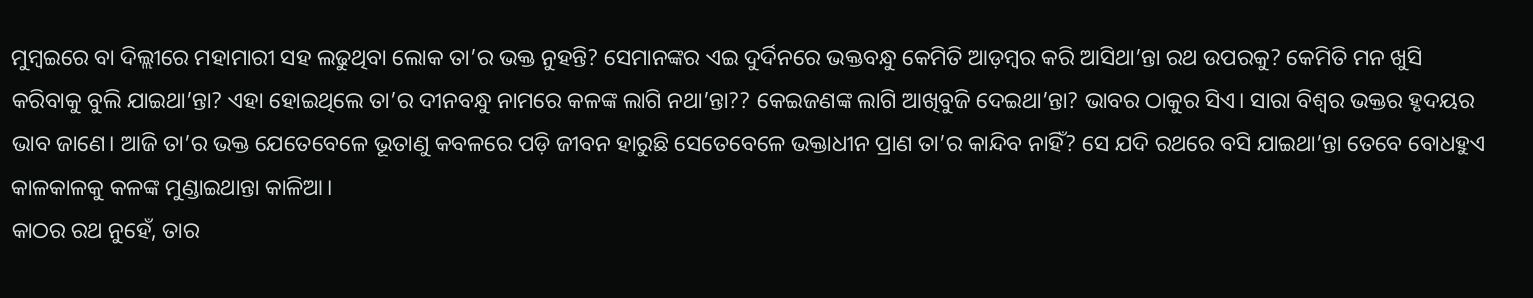ମୁମ୍ବଇରେ ବା ଦିଲ୍ଲୀରେ ମହାମାରୀ ସହ ଲଢୁଥିବା ଲୋକ ତା’ର ଭକ୍ତ ନୁହନ୍ତି? ସେମାନଙ୍କର ଏଇ ଦୁର୍ଦିନରେ ଭକ୍ତବନ୍ଧୁ କେମିତି ଆଡ଼ମ୍ବର କରି ଆସିଥା’ନ୍ତା ରଥ ଉପରକୁ? କେମିତି ମନ ଖୁସି କରିବାକୁ ବୁଲି ଯାଇଥା’ନ୍ତା? ଏହା ହୋଇଥିଲେ ତା’ର ଦୀନବନ୍ଧୁ ନାମରେ କଳଙ୍କ ଲାଗି ନଥା’ନ୍ତା?? କେଇଜଣଙ୍କ ଲାଗି ଆଖିବୁଜି ଦେଇଥା’ନ୍ତା? ଭାବର ଠାକୁର ସିଏ। ସାରା ବିଶ୍ୱର ଭକ୍ତର ହୃଦୟର ଭାବ ଜାଣେ। ଆଜି ତା’ର ଭକ୍ତ ଯେତେବେଳେ ଭୂତାଣୁ କବଳରେ ପଡ଼ି ଜୀବନ ହାରୁଛି ସେତେବେଳେ ଭକ୍ତାଧୀନ ପ୍ରାଣ ତା’ର କାନ୍ଦିବ ନାହିଁ? ସେ ଯଦି ରଥରେ ବସି ଯାଇଥା’ନ୍ତା ତେବେ ବୋଧହୁଏ କାଳକାଳକୁ କଳଙ୍କ ମୁଣ୍ଡାଇଥାନ୍ତା କାଳିଆ।
କାଠର ରଥ ନୁହେଁ, ତାର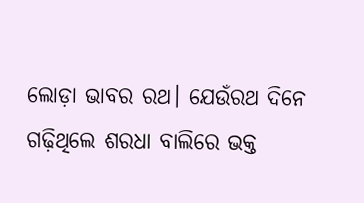ଲୋଡ଼ା ଭାବର ରଥ। ଯେଉଁରଥ ଦିନେ ଗଢ଼ିଥିଲେ ଶରଧା ବାଲିରେ ଭକ୍ତ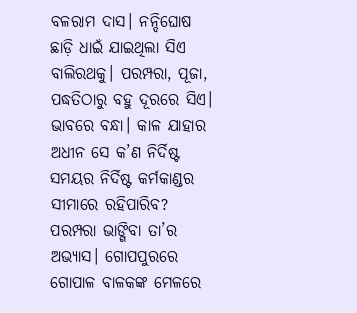ବଳରାମ ଦାସ। ନନ୍ଦିଘୋଷ ଛାଡ଼ି ଧାଇଁ ଯାଇଥିଲା ସିଏ ବାଲିରଥକୁ। ପରମ୍ପରା, ପୂଜା, ପଦ୍ଧତିଠାରୁ ବହୁ ଦୂରରେ ସିଏ। ଭାବରେ ବନ୍ଧା। କାଳ ଯାହାର ଅଧୀନ ସେ କ’ଣ ନିର୍ଦିଷ୍ଟ ସମୟର ନିର୍ଦିଷ୍ଟ କର୍ମକାଣ୍ଡର ସୀମାରେ ରହିପାରିବ? ପରମ୍ପରା ଭାଙ୍ଗିବା ତା’ର ଅଭ୍ୟାସ। ଗୋପପୁରରେ ଗୋପାଳ ବାଳକଙ୍କ ମେଳରେ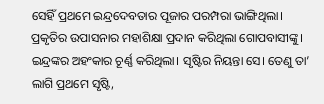ସେହିଁ ପ୍ରଥମେ ଇନ୍ଦ୍ରଦେବତାର ପୂଜାର ପରମ୍ପରା ଭାଙ୍ଗିଥିଲା। ପ୍ରକୃତିର ଉପାସନାର ମହାଶିକ୍ଷା ପ୍ରଦାନ କରିଥିଲା ଗୋପବାସୀଙ୍କୁ। ଇନ୍ଦ୍ରଙ୍କର ଅହଂକାର ଚୂର୍ଣ୍ଣ କରିଥିଲା। ସୃଷ୍ଟିର ନିୟନ୍ତା ସେ। ତେଣୁ ତା’ ଲାଗି ପ୍ରଥମେ ସୃଷ୍ଟି,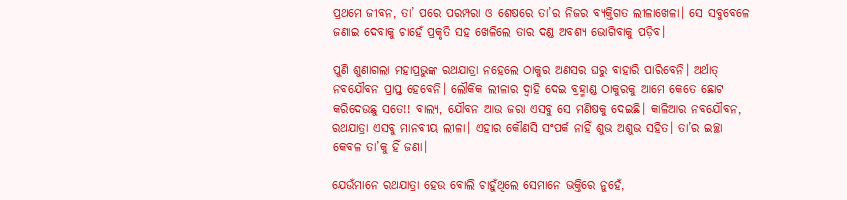ପ୍ରଥମେ ଜୀବନ, ତା’ ପରେ ପରମ୍ପରା ଓ ଶେଷରେ ତା’ର ନିଜର ବ୍ୟକ୍ତିଗତ ଲୀଳାଖେଳା। ସେ ସବୁବେଳେ ଜଣାଇ ଦେବାକୁ ଚାହେଁ ପ୍ରକୃତି ସହ ଖେଳିଲେ ତାର ଦଣ୍ଡ ଅବଶ୍ୟ ଭୋଗିବାକୁ ପଡ଼ିବ।

ପୁଣି ଶୁଣାଗଲା ମହାପ୍ରଭୁଙ୍କ ରଥଯାତ୍ରା ନହେଲେ ଠାକୁର ଅଣସର ଘରୁ ବାହାରି ପାରିବେନି। ଅର୍ଥାତ୍‍ ନବଯୌବନ ପ୍ରାପ୍ତ ହେବେନି। ଲୌକିକ ଲୀଳାର ଦ୍ୱାହି ଦେଇ ବ୍ରହ୍ମାଣ୍ଡ ଠାକୁରକୁ ଆମେ କେତେ ଛୋଟ କରିଦେଉଛୁ ସତେ!! ବାଲ୍ୟ, ଯୌବନ ଆଉ ଜରା ଏସବୁ ସେ ମଣିଷକୁ ଦେଇଛି। କାଳିଆର ନବଯୌବନ, ରଥଯାତ୍ରା ଏସବୁ ମାନବୀୟ ଲୀଳା। ଏହାର କୌଣସି ସଂପର୍କ ନାହିଁ ଶୁଭ ଅଶୁଭ ସହିତ। ତା’ର ଇଚ୍ଛା କେବଳ ତା’କୁ ହିଁ ଜଣା।

ଯେଉଁମାନେ ରଥଯାତ୍ରା ହେଉ ବୋଲି ଚାହୁଁଥିଲେ ସେମାନେ ଭକ୍ତିରେ ନୁହେଁ,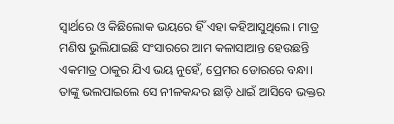ସ୍ୱାର୍ଥରେ ଓ କିଛିଲୋକ ଭୟରେ ହିଁ ଏହା କହିଆସୁଥିଲେ। ମାତ୍ର ମଣିଷ ଭୁଲିଯାଇଛି ସଂସାରରେ ଆମ କଳାସାଆନ୍ତ ହେଉଛନ୍ତି ଏକମାତ୍ର ଠାକୁର ଯିଏ ଭୟ ନୁହେଁ, ପ୍ରେମର ଡୋରରେ ବନ୍ଧା। ତାଙ୍କୁ ଭଲପାଇଲେ ସେ ନୀଳକନ୍ଦର ଛାଡ଼ି ଧାଇଁ ଆସିବେ ଭକ୍ତର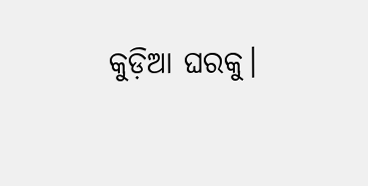କୁଡ଼ିଆ ଘରକୁ।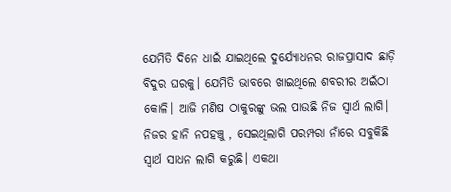ଯେମିତି ଦିନେ ଧାଇଁ ଯାଇଥିଲେ ଦୁର୍ଯ୍ୟୋଧନର ରାଜପ୍ରାସାଦ ଛାଡ଼ି ବିଦୁର ଘରକୁ। ଯେମିତି ଭାବରେ ଖାଇଥିଲେ ଶବରୀର ଅଇଁଠା କୋଳି। ଆଜି ମଣିଷ ଠାକୁରଙ୍କୁ ଭଲ ପାଉଛି ନିଜ ସ୍ୱାର୍ଥ ଲାଗି। ନିଜର ହାନି ନପହଞ୍ଚୁ , ସେଇଥିଲାଗି ପରମ୍ପରା ନାଁରେ ସବୁକିଛି ସ୍ୱାର୍ଥ ସାଧନ ଲାଗି କରୁଛି। ଏକଥା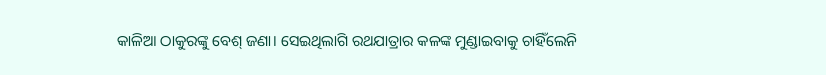କାଳିଆ ଠାକୁରଙ୍କୁ ବେଶ୍‍ ଜଣା। ସେଇଥିଲାଗି ରଥଯାତ୍ରାର କଳଙ୍କ ମୁଣ୍ଡାଇବାକୁ ଚାହିଁଲେନି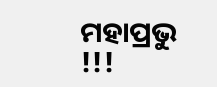ମହାପ୍ରଭୁ !!!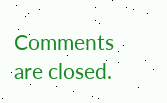Comments are closed.